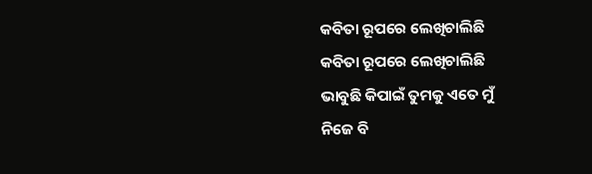କବିତା ରୂପରେ ଲେଖିଚାଲିଛି
କବିତା ରୂପରେ ଲେଖିଚାଲିଛି
ଭାବୁଛି କିପାଇଁ ତୁମକୁ ଏତେ ମୁଁ
ନିଜେ ବି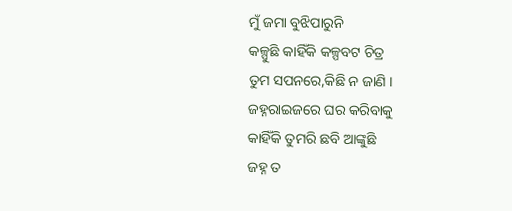ମୁଁ ଜମା ବୁଝିପାରୁନି
କଳ୍ପୁଛି କାହିଁକି କଳ୍ପବଟ ଚିତ୍ର
ତୁମ ସପନରେ,କିଛି ନ ଜାଣି ।
ଜହ୍ନରାଇଜରେ ଘର କରିବାକୁ
କାହିଁକି ତୁମରି ଛବି ଆଙ୍କୁଛି
ଜହ୍ନ ତ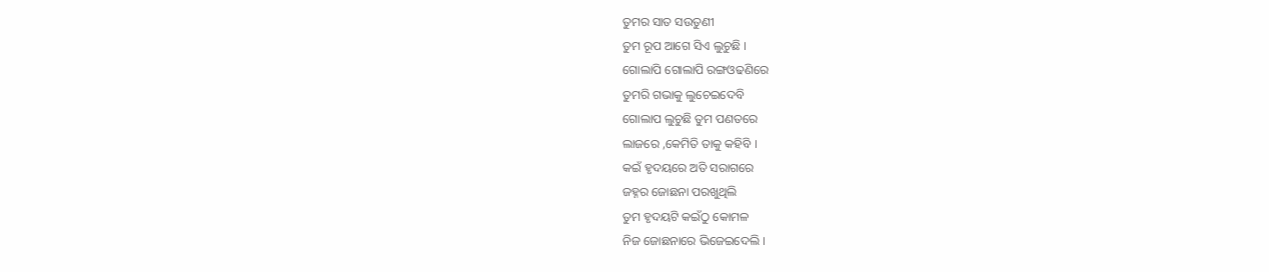ତୁମର ସାତ ସଉତୁଣୀ
ତୁମ ରୂପ ଆଗେ ସିଏ ଲୁଚୁଛି ।
ଗୋଲାପି ଗୋଲାପି ରଙ୍ଗଓଢଣିରେ
ତୁମରି ଗଭାକୁ ଲୁଚେଇଦେବି
ଗୋଲାପ ଲୁଚୁଛି ତୁମ ପଣତରେ
ଲାଜରେ ,କେମିତି ତାକୁ କହିବି ।
କଇଁ ହୃଦୟରେ ଅତି ସରାଗରେ
ଜହ୍ନର ଜୋଛନା ପରଖୁଥିଲି
ତୁମ ହୃଦୟଟି କଇଁଠୁ କୋମଳ
ନିଜ ଜୋଛନାରେ ଭିଜେଇଦେଲି ।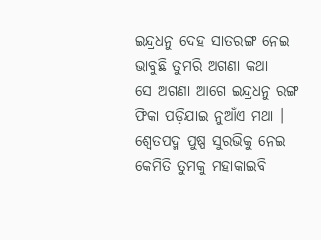ଇନ୍ଦ୍ରଧନୁ ଦେହ ସାତରଙ୍ଗ ନେଇ
ଭାବୁଛି ତୁମରି ଅଗଣା କଥା
ସେ ଅଗଣା ଆଗେ ଇନ୍ଦ୍ରଧନୁ ରଙ୍ଗ
ଫିକା ପଡ଼ିଯାଇ ନୁଆଁଏ ମଥା ।
ଶ୍ୱେତପଦ୍ମ ପୁଷ୍ପ ସୁରଭିକୁ ନେଇ
କେମିତି ତୁମକୁ ମହାକାଇବି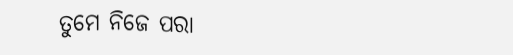ତୁମେ ନିଜେ ପରା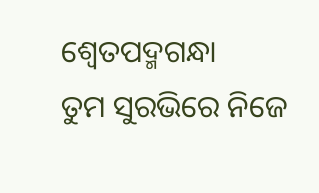ଶ୍ୱେତପଦ୍ମଗନ୍ଧା
ତୁମ ସୁରଭିରେ ନିଜେ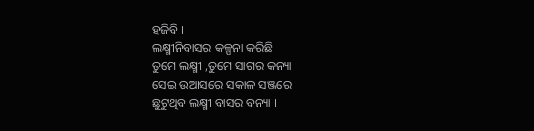ହଜିବି ।
ଲକ୍ଷ୍ମୀନିବାସର କଳ୍ପନା କରିଛି
ତୁମେ ଲକ୍ଷ୍ମୀ ,ତୁମେ ସାଗର କନ୍ୟା
ସେଇ ଉଆସରେ ସକାଳ ସଞ୍ଜରେ
ଛୁଟୁଥିବ ଲକ୍ଷ୍ମୀ ବାସର ବନ୍ୟା ।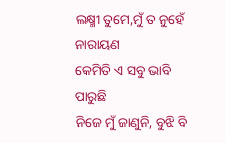ଲକ୍ଷ୍ମୀ ତୁମେ,ମୁଁ ତ ନୁହେଁ ନାରାୟଣ
କେମିତି ଏ ସବୁ ଭାବି ପାରୁଛି
ନିଜେ ମୁଁ ଜାଣୁନି, ବୁଝି ବି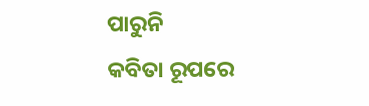ପାରୁନି
କବିତା ରୂପରେ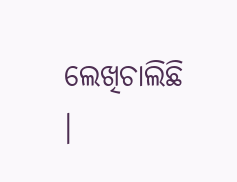ଲେଖିଚାଲିଛି ।